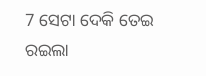7 ସେଟା ଦେକି ତେଇ ରଇଲା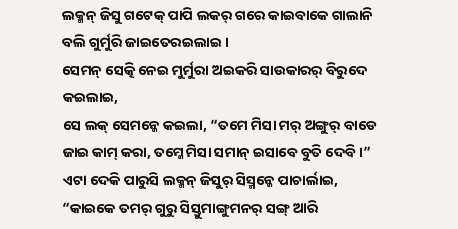ଲକ୍ମନ୍ ଜିସୁ ଗଟେକ୍ ପାପି ଲକର୍ ଗରେ କାଇବାକେ ଗାଲାନି ବଲି ଗୁର୍ମୁରି ଜାଇତେରଇଲାଇ ।
ସେମନ୍ ସେତ୍କି ନେଇ ମୁର୍ମୁରା ଅଇକରି ସାଉକାରର୍ ବିରୁଦେ କଇଲାଇ,
ସେ ଲକ୍ ସେମନ୍କେ କଇଲା, “ତମେ ମିସା ମର୍ ଅଙ୍ଗୁର୍ ବାଡେ ଜାଇ କାମ୍ କରା, ତମ୍କେ ମିସା ସମାନ୍ ଇସାବେ ବୁତି ଦେବି ।”
ଏଟା ଦେକି ପାରୁସି ଲକ୍ମନ୍ ଜିସୁର୍ ସିସ୍ମନ୍କେ ପାଚାର୍ଲାଇ, “କାଇକେ ତମର୍ ଗୁରୁ ସିସ୍ତୁମାଙ୍ଗୁମନର୍ ସଙ୍ଗ୍ ଆରି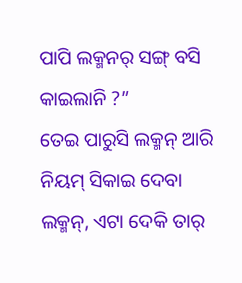ପାପି ଲକ୍ମନର୍ ସଙ୍ଗ୍ ବସି କାଇଲାନି ?”
ତେଇ ପାରୁସି ଲକ୍ମନ୍ ଆରି ନିୟମ୍ ସିକାଇ ଦେବା ଲକ୍ମନ୍, ଏଟା ଦେକି ତାର୍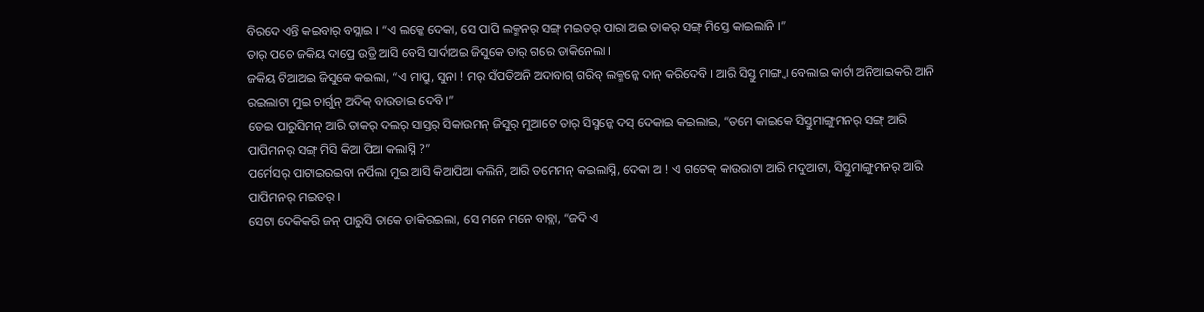ବିରଦେ ଏନ୍ତି କଇବାର୍ ବସ୍ଲାଇ । “ଏ ଲକ୍କେ ଦେକା, ସେ ପାପି ଲକ୍ମନର୍ ସଙ୍ଗ୍ ମଇତର୍ ପାରା ଅଇ ତାକର୍ ସଙ୍ଗ୍ ମିସ୍ତେ କାଇଲାନି ।”
ତାର୍ ପଚେ ଜକିୟ ଦାପ୍ରେ ଉତ୍ରି ଆସି ବେସି ସାର୍ଦାଅଇ ଜିସୁକେ ତାର୍ ଗରେ ଡାକିନେଲା ।
ଜକିୟ ଟିଆଅଇ ଜିସୁକେ କଇଲା, “ଏ ମାପ୍ରୁ, ସୁନା ! ମର୍ ସଁପତିଅନି ଅଦାବାଗ୍ ଗରିବ୍ ଲକ୍ମନ୍କେ ଦାନ୍ କରିଦେବି । ଆରି ସିସ୍ତୁ ମାଙ୍ଗ୍ବା ବେଲାଇ କାର୍ଟା ଅନିଆଇକରି ଆନି ରଇଲାଟା ମୁଇ ଚାର୍ଗୁନ୍ ଅଦିକ୍ ବାଉଡାଇ ଦେବି ।”
ତେଇ ପାରୁସିମନ୍ ଆରି ତାକର୍ ଦଲର୍ ସାସ୍ତର୍ ସିକାଉମନ୍ ଜିସୁର୍ ମୁଆଟେ ତାର୍ ସିସ୍ମନ୍କେ ଦସ୍ ଦେକାଇ କଇଲାଇ, “ତମେ କାଇକେ ସିସ୍ତୁମାଙ୍ଗୁମନର୍ ସଙ୍ଗ୍ ଆରି ପାପିମନର୍ ସଙ୍ଗ୍ ମିସି କିଆ ପିଆ କଲାସ୍ନି ?”
ପର୍ମେସର୍ ପାଟାଇରଇବା ନର୍ପିଲା ମୁଇ ଆସି କିଆପିଆ କଲିନି, ଆରି ତମେମନ୍ କଇଲାସ୍ନି, ଦେକା ଅ ! ଏ ଗଟେକ୍ କାଉରାଟା ଆରି ମଦୁଆଟା, ସିସ୍ତୁମାଙ୍ଗୁମନର୍ ଆରି ପାପିମନର୍ ମଇତର୍ ।
ସେଟା ଦେକିକରି ଜନ୍ ପାରୁସି ତାକେ ଡାକିରଇଲା, ସେ ମନେ ମନେ ବାବ୍ଲା, “ଜଦି ଏ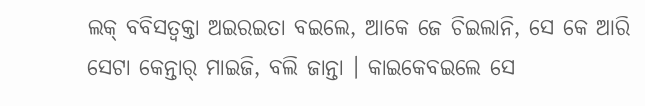ଲକ୍ ବବିସତ୍ବକ୍ତା ଅଇରଇତା ବଇଲେ, ଆକେ ଜେ ଚିଇଲାନି, ସେ କେ ଆରି ସେଟା କେନ୍ତାର୍ ମାଇଜି, ବଲି ଜାନ୍ତା । କାଇକେବଇଲେ ସେ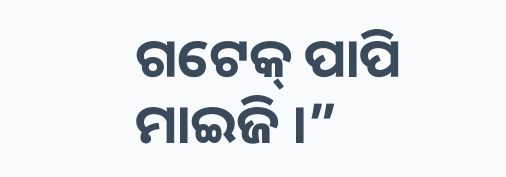ଗଟେକ୍ ପାପି ମାଇଜି ।”